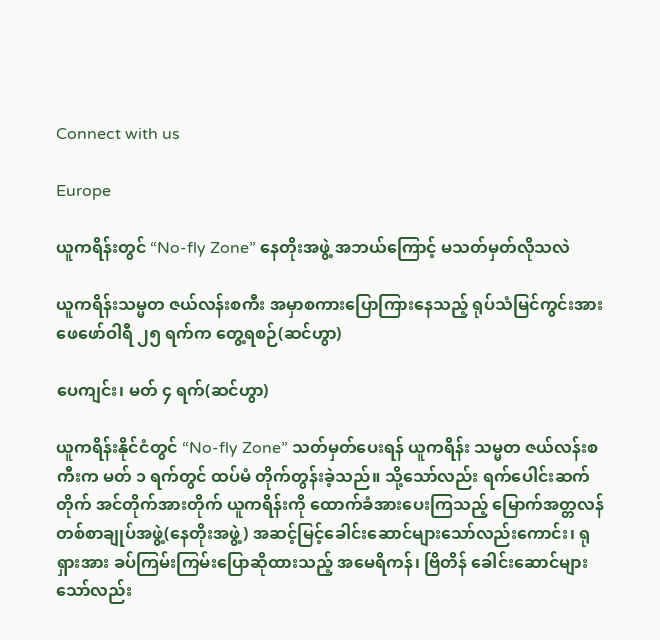Connect with us

Europe

ယူကရိန်းတွင် “No-fly Zone” နေတိုးအဖွဲ့ အဘယ်ကြောင့် မသတ်မှတ်လိုသလဲ

ယူကရိန်းသမ္မတ ဇယ်လန်းစကီး အမှာစကားပြောကြားနေသည့် ရုပ်သံမြင်ကွင်းအား ဖေဖော်ဝါရီ ၂၅ ရက်က တွေ့ရစဉ်(ဆင်ဟွာ)

ပေကျင်း၊ မတ် ၄ ရက်(ဆင်ဟွာ)

ယူကရိန်းနိုင်ငံတွင် “No-fly Zone” သတ်မှတ်ပေးရန် ယူကရိန်း သမ္မတ ဇယ်လန်းစကီးက မတ် ၁ ရက်တွင် ထပ်မံ တိုက်တွန်းခဲ့သည်။ သို့သော်လည်း ရက်ပေါင်းဆက်တိုက် အင်တိုက်အားတိုက် ယူကရိန်းကို ထောက်ခံအားပေးကြသည့် မြောက်အတ္တလန်တစ်စာချုပ်အဖွဲ့(နေတိုးအဖွဲ့) အဆင့်မြင့်ခေါင်းဆောင်များသော်လည်းကောင်း၊ ရုရှားအား ခပ်ကြမ်းကြမ်းပြောဆိုထားသည့် အမေရိကန်၊ ဗြိတိန် ခေါင်းဆောင်များသော်လည်း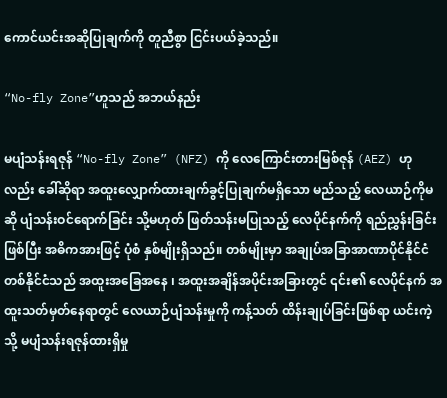ကောင်ယင်းအဆိုပြုချက်ကို တူညီစွာ ငြင်းပယ်ခဲ့သည်။

“No-fly Zone”ဟူသည် အဘယ်နည်း

မပျံသန်းရဇုန် “No-fly Zone” (NFZ) ကို လေကြောင်းတားမြစ်ဇုန် (AEZ) ဟုလည်း ခေါ်ဆိုရာ အထူးလျှောက်ထားချက်ခွင့်ပြုချက်မရှိသော မည်သည့် လေယာဉ်ကိုမဆို ပျံသန်းဝင်ရောက်ခြင်း သို့မဟုတ် ဖြတ်သန်းမပြုသည့် လေပိုင်နက်ကို ရည်ညွှန်းခြင်းဖြစ်ပြီး အဓိကအားဖြင့် ပုံစံ နှစ်မျိုးရှိသည်။ တစ်မျိုးမှာ အချုပ်အခြာအာဏာပိုင်နိုင်ငံတစ်နိုင်ငံသည် အထူးအခြေအနေ ၊ အထူးအချိန်အပိုင်းအခြားတွင် ၎င်း၏ လေပိုင်နက် အထူးသတ်မှတ်နေရာတွင် လေယာဉ်ပျံသန်းမှုကို ကန့်သတ် ထိန်းချုပ်ခြင်းဖြစ်ရာ ယင်းကဲ့သို့ မပျံသန်းရဇုန်ထားရှိမှု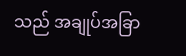သည် အချုပ်အခြာ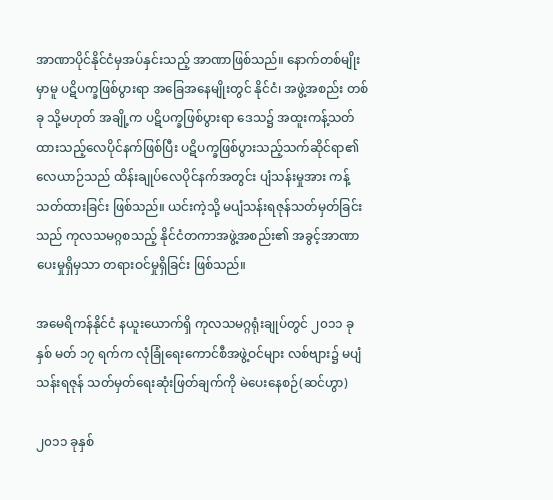အာဏာပိုင်နိုင်ငံမှအပ်နှင်းသည့် အာဏာဖြစ်သည်။ နောက်တစ်မျိုးမှာမူ ပဋိပက္ခဖြစ်ပွားရာ အခြေအနေမျိုးတွင် နိုင်ငံ၊ အဖွဲ့အစည်း တစ်ခု သို့မဟုတ် အချို့က ပဋိပက္ခဖြစ်ပွားရာ ဒေသ၌ အထူးကန့်သတ်ထားသည့်လေပိုင်နက်ဖြစ်ပြီး ပဋိပက္ခဖြစ်ပွားသည့်သက်ဆိုင်ရာ၏ လေယာဉ်သည် ထိန်းချုပ်လေပိုင်နက်အတွင်း ပျံသန်းမှုအား ကန့်သတ်ထားခြင်း ဖြစ်သည်။ ယင်းကဲ့သို့ မပျံသန်းရဇုန်သတ်မှတ်ခြင်းသည် ကုလသမဂ္ဂစသည့် နိုင်ငံတကာအဖွဲ့အစည်း၏ အခွင့်အာဏာပေးမှုရှိမှသာ တရားဝင်မှုရှိခြင်း ဖြစ်သည်။

အမေရိကန်နိုင်ငံ နယူးယောက်ရှိ ကုလသမဂ္ဂရုံးချုပ်တွင် ၂၀၁၁ ခုနှစ် မတ် ၁၇ ရက်က လုံခြုံရေးကောင်စီအဖွဲ့ဝင်များ လစ်ဗျား၌ မပျံသန်းရဇုန် သတ်မှတ်ရေးဆုံးဖြတ်ချက်ကို မဲပေးနေစဉ်(ဆင်ဟွာ)

၂၀၁၁ ခုနှစ်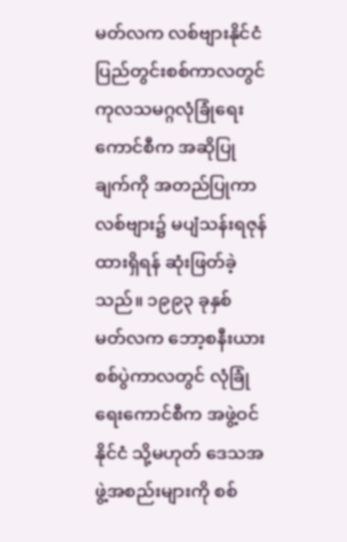မတ်လက လစ်ဗျားနိုင်ငံ ပြည်တွင်းစစ်ကာလတွင် ကုလသမဂ္ဂလုံခြုံရေးကောင်စီက အဆိုပြုချက်ကို အတည်ပြုကာ လစ်ဗျား၌ မပျံသန်းရဇုန် ထားရှိရန် ဆုံးဖြတ်ခဲ့သည်။ ၁၉၉၃ ခုနှစ် မတ်လက ဘော့စနီးယား စစ်ပွဲကာလတွင် လုံခြုံရေးကောင်စီက အဖွဲ့ဝင်နိုင်ငံ သို့မဟုတ် ဒေသအဖွဲ့အစည်းများကို စစ်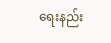ရေးနည်း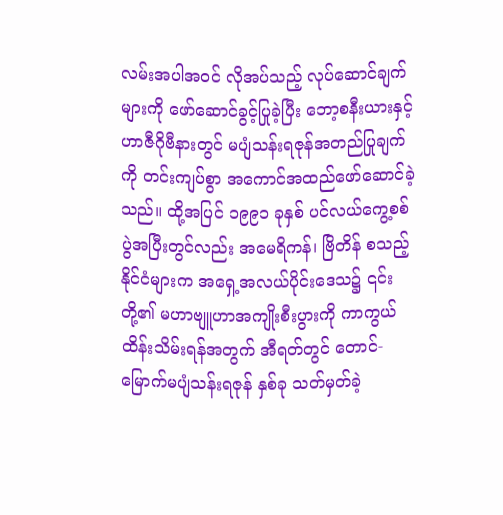လမ်းအပါအဝင် လိုအပ်သည့် လုပ်ဆောင်ချက်များကို ဖော်ဆောင်ခွင့်ပြုခဲ့ပြီး ဘော့စနီးယားနှင့် ဟာဇီဂိုဗီနားတွင် မပျံသန်းရဇုန်အတည်ပြုချက်ကို တင်းကျပ်စွာ အကောင်အထည်ဖော်ဆောင်ခဲ့သည်။ ထို့အပြင် ၁၉၉၁ ခုနှစ် ပင်လယ်ကွေ့စစ်ပွဲအပြီးတွင်လည်း အမေရိကန်၊ ဗြိတိန် စသည့်နိုင်ငံများက အရှေ့အလယ်ပိုင်းဒေသ၌ ၎င်းတို့၏ မဟာဗျူဟာအကျိုးစီးပွားကို ကာကွယ်ထိန်းသိမ်းရန်အတွက် အီရတ်တွင် တောင်-မြောက်မပျံသန်းရဇုန် နှစ်ခု သတ်မှတ်ခဲ့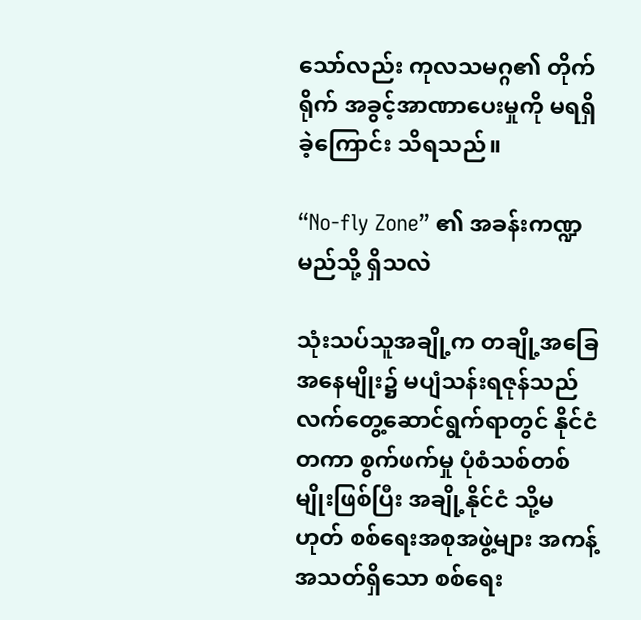သော်လည်း ကုလသမဂ္ဂ၏ တိုက်ရိုက် အခွင့်အာဏာပေးမှုကို မရရှိခဲ့ကြောင်း သိရသည်။

“No-fly Zone” ၏ အခန်းကဏ္ဍ မည်သို့ ရှိသလဲ

သုံးသပ်သူအချို့က တချို့အခြေအနေမျိုး၌ မပျံသန်းရဇုန်သည် လက်တွေ့ဆောင်ရွက်ရာတွင် နိုင်ငံတကာ စွက်ဖက်မှု ပုံစံသစ်တစ်မျိုးဖြစ်ပြီး အချို့နိုင်ငံ သို့မဟုတ် စစ်ရေးအစုအဖွဲ့များ အကန့်အသတ်ရှိသော စစ်ရေး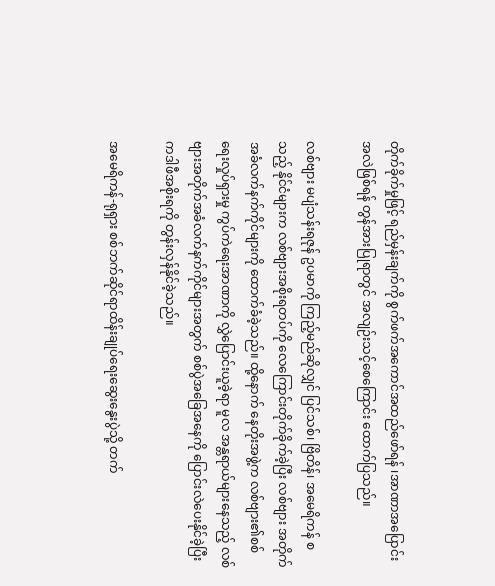တိုက်ခိုက်မှုဖြင့် ရည်မှန်းချက်ကို စွက်ဖက်အကောင်အထည်ဖော်ရန် ၊အာဏာအပြောင်းအလဲဖြစ်ရန် တွန်အားပြုရာတွင် အလျဉ်းသင့်စေကြောင်း ထောက်ပြသည်။

လစ်ဗျား မပျံသန်းရဇုန် ဥပမာကို ကြည့်မည်ဆိုလျှင် ပြင်သစ်၊ ဗြိတိန်၊ အမေရိကန် စသည့် နိုင်ငံများက လစ်ဗျားအစိုးရတပ်ကို လေကြောင်းတိုက်ခိုက်ခဲ့ပြီး လစ်ဗျား အတိုက်အခံလက်နက်ကိုင်များကို ထောက်ခံခဲ့သည်။ ထို့နောက် နေတိုးအဖွဲ့က လစ်ဗျား၏စစ်ရေးလှုပ်ရှားမှု ကွပ်ကဲရေးအာဏာကို လွှဲပြောင်းယူခဲ့ရာ မူလ အန္တရာယ်များနေသည့် လစ်ဗျားအတိုက်အခံလက်နက်ကိုင်များအတွက် စစ်ပွဲအခြေအနေကို ပြောင်းလဲပေးနိုင်ခဲ့ပြီး ကဒါဖီအစိုးရကို တွန်းလှန်နိုင်ခဲ့သည်။

အမေရိကန်-ရုရှား စစ်ဘက်ဆိုင်ရာထိန်းချုပ်ရေးဆွေးနွေးပွဲသို့ တက်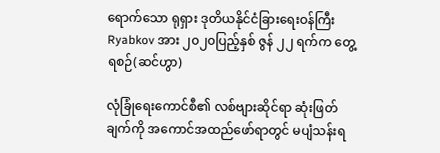ရောက်သော ရုရှား ဒုတိယနိုင်ငံခြားရေးဝန်ကြီး Ryabkov အား ၂၀၂၀ပြည့်နှစ် ဇွန် ၂၂ ရက်က တွေ့ရစဉ်(ဆင်ဟွာ)

လုံခြုံရေးကောင်စီ၏ လစ်ဗျားဆိုင်ရာ ဆုံးဖြတ်ချက်ကို အကောင်အထည်ဖော်ရာတွင် မပျံသန်းရ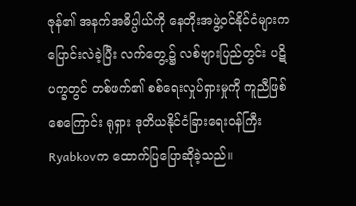ဇုန်၏ အနက်အဓိပ္ပါယ်ကို နေတိုးအဖွဲ့ဝင်နိုင်ငံများက ပြောင်းလဲခဲ့ပြီး လက်တွေ့၌ လစ်ဗျားပြည်တွင်း ပဋိပက္ခတွင် တစ်ဖက်၏ စစ်ရေးလှုပ်ရှားမှုကို ကူညီဖြစ်စေကြောင်း ရုရှား ဒုတိယနိုင်ငံခြားရေးဝန်ကြီး Ryabkovက ထောက်ပြပြောဆိုခဲ့သည်။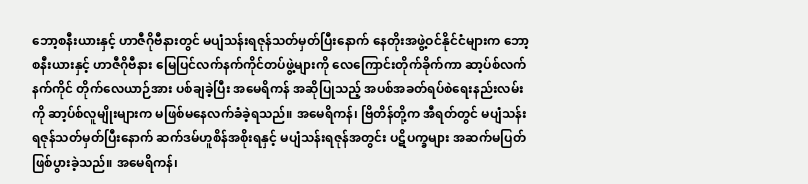ဘော့စနီးယားနှင့် ဟာဇီဂိုဗီနားတွင် မပျံသန်းရဇုန်သတ်မှတ်ပြီးနောက် နေတိုးအဖွဲ့ဝင်နိုင်ငံများက ဘော့စနီးယားနှင့် ဟာဇီဂိုဗီနား မြေပြင်လက်နက်ကိုင်တပ်ဖွဲ့များကို လေကြောင်းတိုက်ခိုက်ကာ ဆာ့ပ်စ်လက်နက်ကိုင် တိုက်လေယာဉ်အား ပစ်ချခဲ့ပြီး အမေရိကန် အဆိုပြုသည့် အပစ်အခတ်ရပ်စဲရေးနည်းလမ်းကို ဆာ့ပ်စ်လူမျိုးများက မဖြစ်မနေလက်ခံခဲ့ရသည်။ အမေရိကန်၊ ဗြိတိန်တို့က အီရတ်တွင် မပျံသန်းရဇုန်သတ်မှတ်ပြီးနောက် ဆက်ဒမ်ဟူစိန်အစိုးရနှင့် မပျံသန်းရဇုန်အတွင်း ပဋိပက္ခများ အဆက်မပြတ် ဖြစ်ပွားခဲ့သည်။ အမေရိကန်၊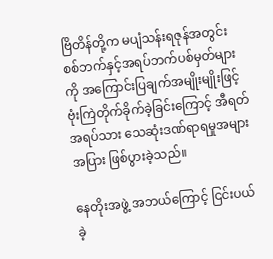ဗြိတိန်တို့က မပျံသန်းရဇုန်အတွင်း စစ်ဘက်နှင့်အရပ်ဘက်ပစ်မှတ်များကို အကြောင်းပြချက်အမျိုးမျိုးဖြင့် ဗုံးကြဲတိုက်ခိုက်ခဲ့ခြင်းကြောင့် အီရတ်အရပ်သား သေဆုံးဒဏ်ရာရမှုအများအပြား ဖြစ်ပွားခဲ့သည်။

နေတိုးအဖွဲ့ အဘယ်ကြောင့် ငြင်းပယ်ခဲ့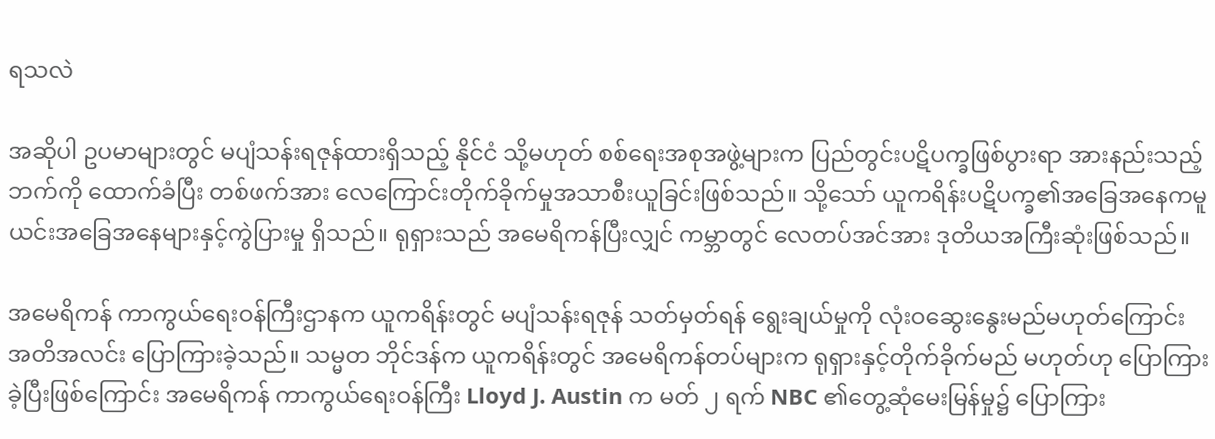ရသလဲ

အဆိုပါ ဥပမာများတွင် မပျံသန်းရဇုန်ထားရှိသည့် နိုင်ငံ သို့မဟုတ် စစ်ရေးအစုအဖွဲ့များက ပြည်တွင်းပဋိပက္ခဖြစ်ပွားရာ အားနည်းသည့်ဘက်ကို ထောက်ခံပြီး တစ်ဖက်အား လေကြောင်းတိုက်ခိုက်မှုအသာစီးယူခြင်းဖြစ်သည်။ သို့သော် ယူကရိန်းပဋိပက္ခ၏အခြေအနေကမူ ယင်းအခြေအနေများနှင့်ကွဲပြားမှု ရှိသည်။ ရုရှားသည် အမေရိကန်ပြီးလျှင် ကမ္ဘာတွင် လေတပ်အင်အား ဒုတိယအကြီးဆုံးဖြစ်သည်။

အမေရိကန် ကာကွယ်ရေးဝန်ကြီးဌာနက ယူကရိန်းတွင် မပျံသန်းရဇုန် သတ်မှတ်ရန် ရွေးချယ်မှုကို လုံးဝဆွေးနွေးမည်မဟုတ်ကြောင်း အတိအလင်း ပြောကြားခဲ့သည်။ သမ္မတ ဘိုင်ဒန်က ယူကရိန်းတွင် အမေရိကန်တပ်များက ရုရှားနှင့်တိုက်ခိုက်မည် မဟုတ်ဟု ပြောကြားခဲ့ပြီးဖြစ်ကြောင်း အမေရိကန် ကာကွယ်ရေးဝန်ကြီး Lloyd J. Austin က မတ် ၂ ရက် NBC ၏တွေ့ဆုံမေးမြန်မှု၌ ပြောကြား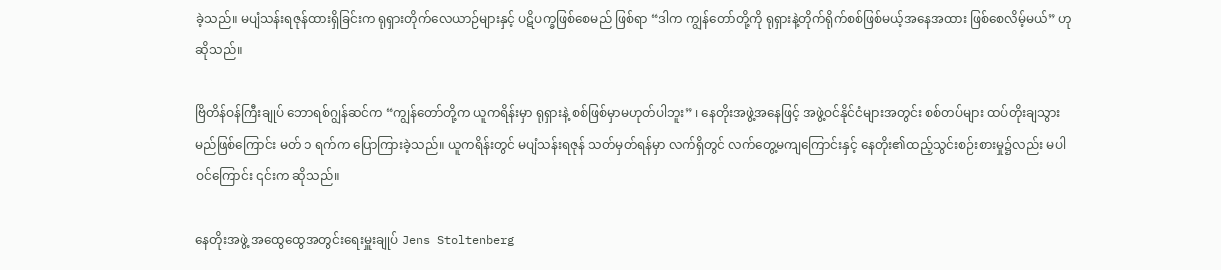ခဲ့သည်။ မပျံသန်းရဇုန်ထားရှိခြင်းက ရုရှားတိုက်လေယာဉ်များနှင့် ပဋိပက္ခဖြစ်စေမည် ဖြစ်ရာ “ဒါက ကျွန်တော်တို့ကို ရုရှားနဲ့တိုက်ရိုက်စစ်ဖြစ်မယ့်အနေအထား ဖြစ်စေလိမ့်မယ်” ဟု ဆိုသည်။

ဗြိတိန်ဝန်ကြီးချုပ် ဘောရစ်ဂျွန်ဆင်က “ကျွန်တော်တို့က ယူကရိန်းမှာ ရုရှားနဲ့ စစ်ဖြစ်မှာမဟုတ်ပါဘူး” ၊ နေတိုးအဖွဲ့အနေဖြင့် အဖွဲ့ဝင်နိုင်ငံများအတွင်း စစ်တပ်များ ထပ်တိုးချသွားမည်ဖြစ်ကြောင်း မတ် ၁ ရက်က ပြောကြားခဲ့သည်။ ယူကရိန်းတွင် မပျံသန်းရဇုန် သတ်မှတ်ရန်မှာ လက်ရှိတွင် လက်တွေ့မကျကြောင်းနှင့် နေတိုး၏ထည့်သွင်းစဉ်းစားမှု၌လည်း မပါဝင်ကြောင်း ၎င်းက ဆိုသည်။

နေတိုးအဖွဲ့ အထွေထွေအတွင်းရေးမှူးချုပ် Jens Stoltenberg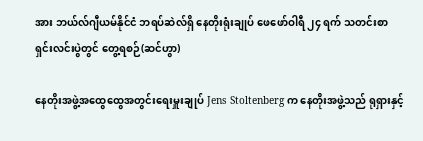အား ဘယ်လ်ဂျီယမ်နိုင်ငံ ဘရပ်ဆဲလ်ရှိ နေတိုးရုံးချုပ် ဖေဖော်ဝါရီ ၂၄ ရက် သတင်းစာရှင်းလင်းပွဲတွင် တွေ့ရစဉ်(ဆင်ဟွာ)

နေတိုးအဖွဲ့အထွေထွေအတွင်းရေးမှူးချုပ် Jens Stoltenberg က နေတိုးအဖွဲ့သည် ရုရှားနှင့်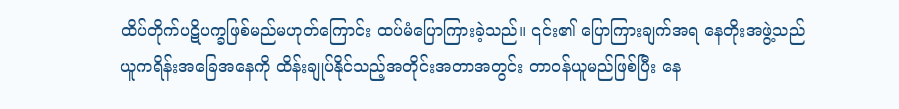ထိပ်တိုက်ပဋိပက္ခဖြစ်မည်မဟုတ်ကြောင်း ထပ်မံပြောကြားခဲ့သည်။ ၎င်း၏ ပြောကြားချက်အရ နေတိုးအဖွဲ့သည် ယူကရိန်းအခြေအနေကို ထိန်းချုပ်နိုင်သည့်အတိုင်းအတာအတွင်း တာဝန်ယူမည်ဖြစ်ပြီး နေ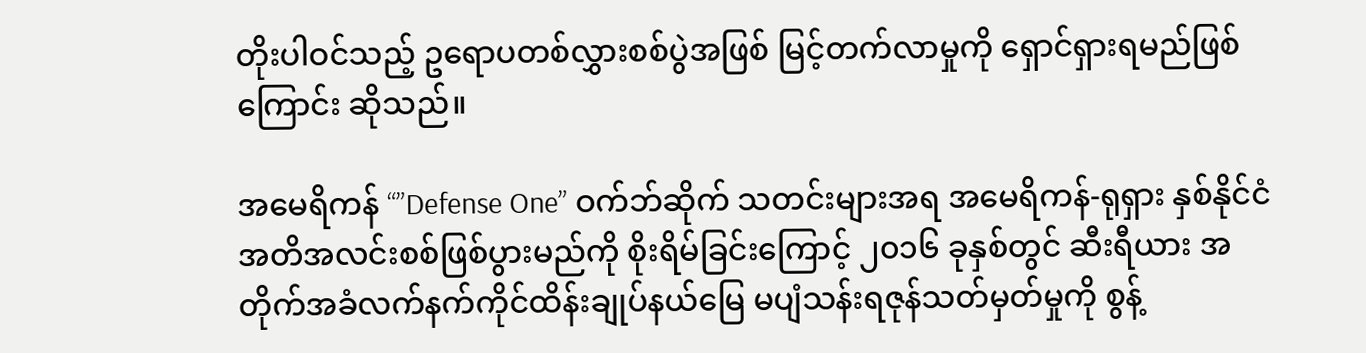တိုးပါဝင်သည့် ဥရောပတစ်လွှားစစ်ပွဲအဖြစ် မြင့်တက်လာမှုကို ရှောင်ရှားရမည်ဖြစ်ကြောင်း ဆိုသည်။

အမေရိကန် “”Defense One” ဝက်ဘ်ဆိုက် သတင်းများအရ အမေရိကန်-ရုရှား နှစ်နိုင်ငံ အတိအလင်းစစ်ဖြစ်ပွားမည်ကို စိုးရိမ်ခြင်းကြောင့် ၂၀၁၆ ခုနှစ်တွင် ဆီးရီယား အတိုက်အခံလက်နက်ကိုင်ထိန်းချုပ်နယ်မြေ မပျံသန်းရဇုန်သတ်မှတ်မှုကို စွန့်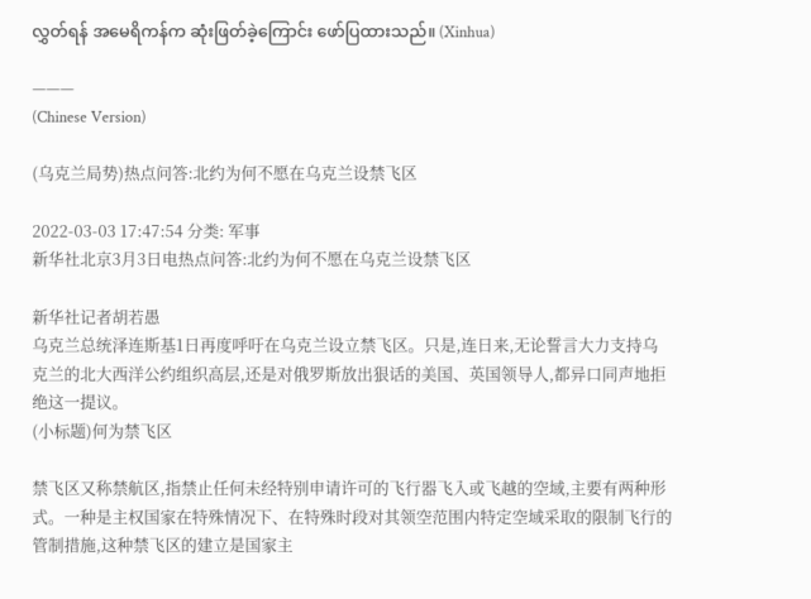လွှတ်ရန် အမေရိကန်က ဆုံးဖြတ်ခဲ့ကြောင်း ဖော်ပြထားသည်။ (Xinhua)

———
(Chinese Version)

(乌克兰局势)热点问答:北约为何不愿在乌克兰设禁飞区

2022-03-03 17:47:54 分类: 军事
新华社北京3月3日电热点问答:北约为何不愿在乌克兰设禁飞区

新华社记者胡若愚
乌克兰总统泽连斯基1日再度呼吁在乌克兰设立禁飞区。只是,连日来,无论誓言大力支持乌克兰的北大西洋公约组织高层,还是对俄罗斯放出狠话的美国、英国领导人,都异口同声地拒绝这一提议。
(小标题)何为禁飞区

禁飞区又称禁航区,指禁止任何未经特别申请许可的飞行器飞入或飞越的空域,主要有两种形式。一种是主权国家在特殊情况下、在特殊时段对其领空范围内特定空域采取的限制飞行的管制措施,这种禁飞区的建立是国家主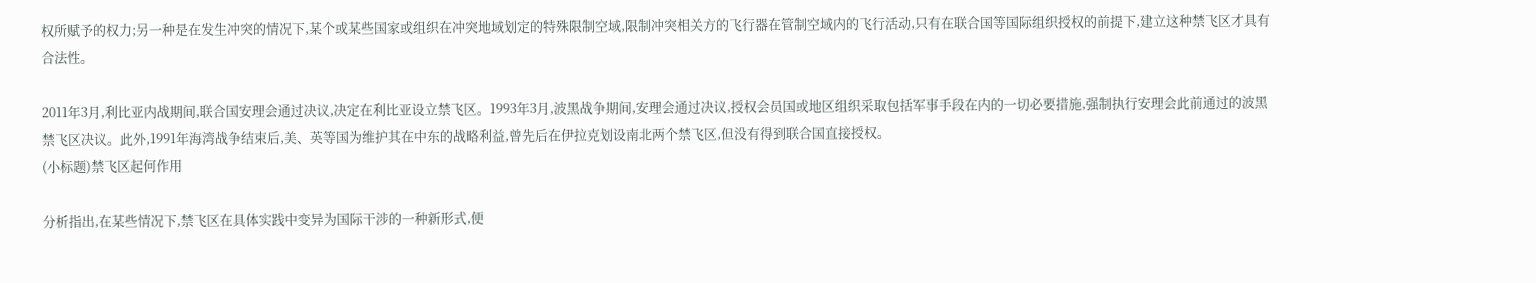权所赋予的权力;另一种是在发生冲突的情况下,某个或某些国家或组织在冲突地域划定的特殊限制空域,限制冲突相关方的飞行器在管制空域内的飞行活动,只有在联合国等国际组织授权的前提下,建立这种禁飞区才具有合法性。

2011年3月,利比亚内战期间,联合国安理会通过决议,决定在利比亚设立禁飞区。1993年3月,波黑战争期间,安理会通过决议,授权会员国或地区组织采取包括军事手段在内的一切必要措施,强制执行安理会此前通过的波黑禁飞区决议。此外,1991年海湾战争结束后,美、英等国为维护其在中东的战略利益,曾先后在伊拉克划设南北两个禁飞区,但没有得到联合国直接授权。
(小标题)禁飞区起何作用

分析指出,在某些情况下,禁飞区在具体实践中变异为国际干涉的一种新形式,便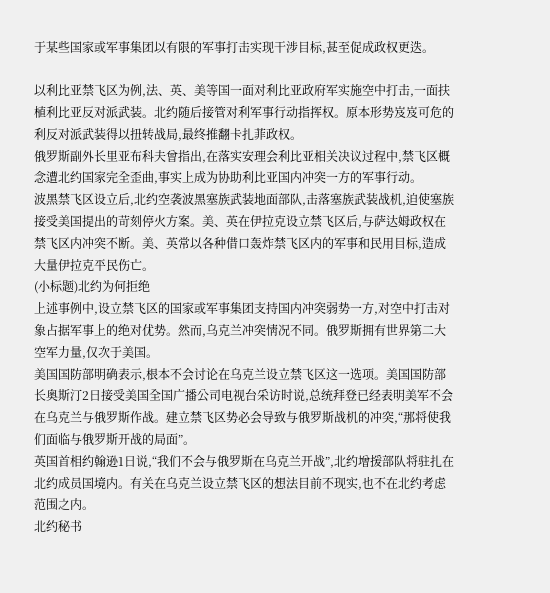于某些国家或军事集团以有限的军事打击实现干涉目标,甚至促成政权更迭。

以利比亚禁飞区为例,法、英、美等国一面对利比亚政府军实施空中打击,一面扶植利比亚反对派武装。北约随后接管对利军事行动指挥权。原本形势岌岌可危的利反对派武装得以扭转战局,最终推翻卡扎菲政权。
俄罗斯副外长里亚布科夫曾指出,在落实安理会利比亚相关决议过程中,禁飞区概念遭北约国家完全歪曲,事实上成为协助利比亚国内冲突一方的军事行动。
波黑禁飞区设立后,北约空袭波黑塞族武装地面部队,击落塞族武装战机,迫使塞族接受美国提出的苛刻停火方案。美、英在伊拉克设立禁飞区后,与萨达姆政权在禁飞区内冲突不断。美、英常以各种借口轰炸禁飞区内的军事和民用目标,造成大量伊拉克平民伤亡。
(小标题)北约为何拒绝
上述事例中,设立禁飞区的国家或军事集团支持国内冲突弱势一方,对空中打击对象占据军事上的绝对优势。然而,乌克兰冲突情况不同。俄罗斯拥有世界第二大空军力量,仅次于美国。
美国国防部明确表示,根本不会讨论在乌克兰设立禁飞区这一选项。美国国防部长奥斯汀2日接受美国全国广播公司电视台采访时说,总统拜登已经表明美军不会在乌克兰与俄罗斯作战。建立禁飞区势必会导致与俄罗斯战机的冲突,“那将使我们面临与俄罗斯开战的局面”。
英国首相约翰逊1日说,“我们不会与俄罗斯在乌克兰开战”,北约增援部队将驻扎在北约成员国境内。有关在乌克兰设立禁飞区的想法目前不现实,也不在北约考虑范围之内。
北约秘书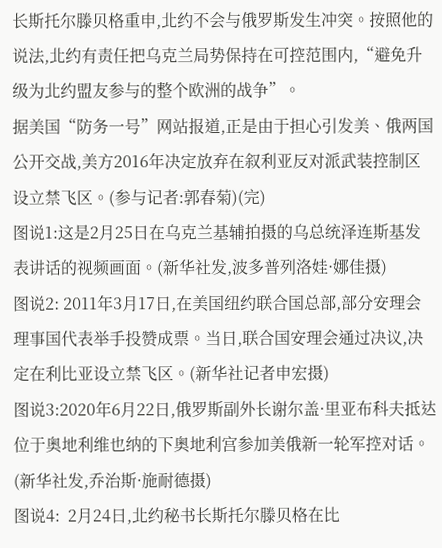长斯托尔滕贝格重申,北约不会与俄罗斯发生冲突。按照他的说法,北约有责任把乌克兰局势保持在可控范围内,“避免升级为北约盟友参与的整个欧洲的战争”。
据美国“防务一号”网站报道,正是由于担心引发美、俄两国公开交战,美方2016年决定放弃在叙利亚反对派武装控制区设立禁飞区。(参与记者:郭春菊)(完)
图说1:这是2月25日在乌克兰基辅拍摄的乌总统泽连斯基发表讲话的视频画面。(新华社发,波多普列洛娃·娜佳摄)
图说2: 2011年3月17日,在美国纽约联合国总部,部分安理会理事国代表举手投赞成票。当日,联合国安理会通过决议,决定在利比亚设立禁飞区。(新华社记者申宏摄)
图说3:2020年6月22日,俄罗斯副外长谢尔盖·里亚布科夫抵达位于奥地利维也纳的下奥地利宫参加美俄新一轮军控对话。(新华社发,乔治斯·施耐德摄)
图说4:  2月24日,北约秘书长斯托尔滕贝格在比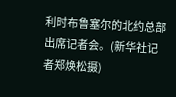利时布鲁塞尔的北约总部出席记者会。(新华社记者郑焕松摄)